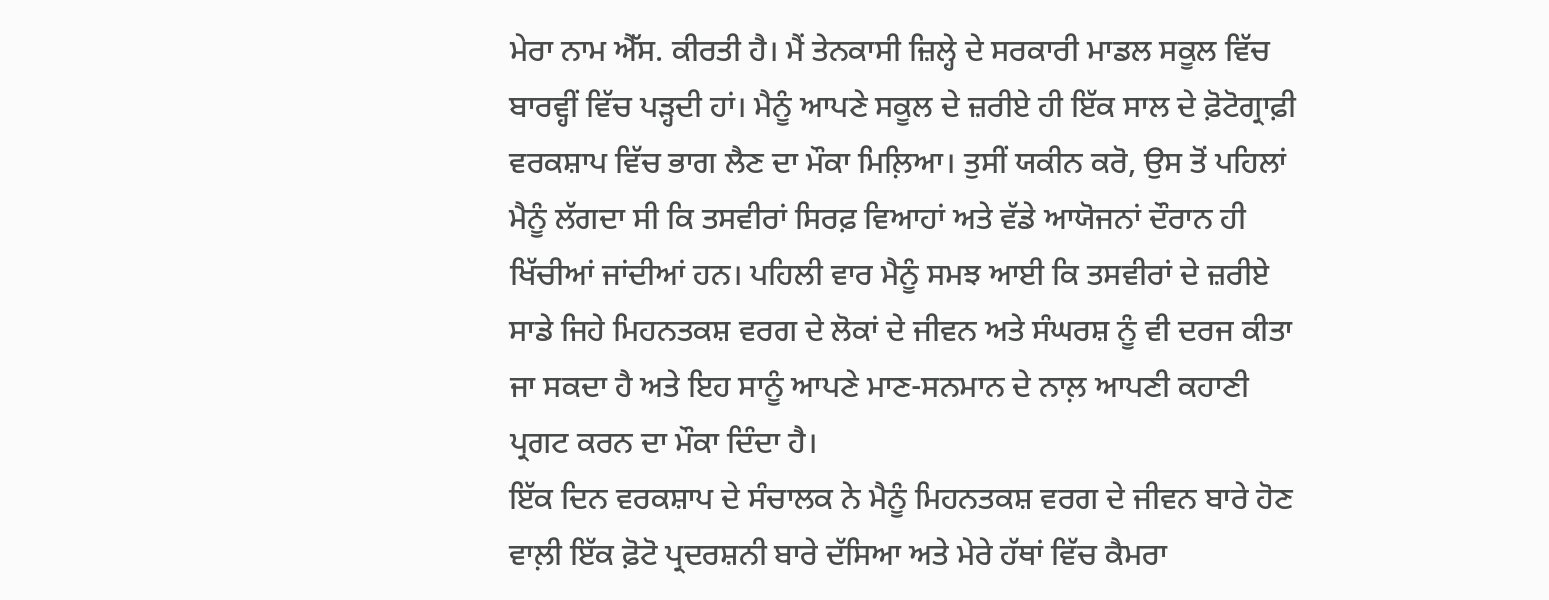ਮੇਰਾ ਨਾਮ ਐੱਸ. ਕੀਰਤੀ ਹੈ। ਮੈਂ ਤੇਨਕਾਸੀ ਜ਼ਿਲ੍ਹੇ ਦੇ ਸਰਕਾਰੀ ਮਾਡਲ ਸਕੂਲ ਵਿੱਚ ਬਾਰਵ੍ਹੀਂ ਵਿੱਚ ਪੜ੍ਹਦੀ ਹਾਂ। ਮੈਨੂੰ ਆਪਣੇ ਸਕੂਲ ਦੇ ਜ਼ਰੀਏ ਹੀ ਇੱਕ ਸਾਲ ਦੇ ਫ਼ੋਟੋਗ੍ਰਾਫ਼ੀ ਵਰਕਸ਼ਾਪ ਵਿੱਚ ਭਾਗ ਲੈਣ ਦਾ ਮੌਕਾ ਮਿਲ਼ਿਆ। ਤੁਸੀਂ ਯਕੀਨ ਕਰੋ, ਉਸ ਤੋਂ ਪਹਿਲਾਂ ਮੈਨੂੰ ਲੱਗਦਾ ਸੀ ਕਿ ਤਸਵੀਰਾਂ ਸਿਰਫ਼ ਵਿਆਹਾਂ ਅਤੇ ਵੱਡੇ ਆਯੋਜਨਾਂ ਦੌਰਾਨ ਹੀ ਖਿੱਚੀਆਂ ਜਾਂਦੀਆਂ ਹਨ। ਪਹਿਲੀ ਵਾਰ ਮੈਨੂੰ ਸਮਝ ਆਈ ਕਿ ਤਸਵੀਰਾਂ ਦੇ ਜ਼ਰੀਏ ਸਾਡੇ ਜਿਹੇ ਮਿਹਨਤਕਸ਼ ਵਰਗ ਦੇ ਲੋਕਾਂ ਦੇ ਜੀਵਨ ਅਤੇ ਸੰਘਰਸ਼ ਨੂੰ ਵੀ ਦਰਜ ਕੀਤਾ ਜਾ ਸਕਦਾ ਹੈ ਅਤੇ ਇਹ ਸਾਨੂੰ ਆਪਣੇ ਮਾਣ-ਸਨਮਾਨ ਦੇ ਨਾਲ਼ ਆਪਣੀ ਕਹਾਣੀ ਪ੍ਰਗਟ ਕਰਨ ਦਾ ਮੌਕਾ ਦਿੰਦਾ ਹੈ।
ਇੱਕ ਦਿਨ ਵਰਕਸ਼ਾਪ ਦੇ ਸੰਚਾਲਕ ਨੇ ਮੈਨੂੰ ਮਿਹਨਤਕਸ਼ ਵਰਗ ਦੇ ਜੀਵਨ ਬਾਰੇ ਹੋਣ ਵਾਲ਼ੀ ਇੱਕ ਫ਼ੋਟੋ ਪ੍ਰਦਰਸ਼ਨੀ ਬਾਰੇ ਦੱਸਿਆ ਅਤੇ ਮੇਰੇ ਹੱਥਾਂ ਵਿੱਚ ਕੈਮਰਾ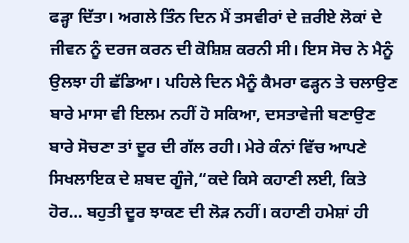ਫੜ੍ਹਾ ਦਿੱਤਾ। ਅਗਲੇ ਤਿੰਨ ਦਿਨ ਮੈਂ ਤਸਵੀਰਾਂ ਦੇ ਜ਼ਰੀਏ ਲੋਕਾਂ ਦੇ ਜੀਵਨ ਨੂੰ ਦਰਜ ਕਰਨ ਦੀ ਕੋਸ਼ਿਸ਼ ਕਰਨੀ ਸੀ। ਇਸ ਸੋਚ ਨੇ ਮੈਨੂੰ ਉਲਝਾ ਹੀ ਛੱਡਿਆ। ਪਹਿਲੇ ਦਿਨ ਮੈਨੂੰ ਕੈਮਰਾ ਫੜ੍ਹਨ ਤੇ ਚਲਾਉਣ ਬਾਰੇ ਮਾਸਾ ਵੀ ਇਲਮ ਨਹੀਂ ਹੋ ਸਕਿਆ, ਦਸਤਾਵੇਜੀ ਬਣਾਉਣ ਬਾਰੇ ਸੋਚਣਾ ਤਾਂ ਦੂਰ ਦੀ ਗੱਲ ਰਹੀ। ਮੇਰੇ ਕੰਨਾਂ ਵਿੱਚ ਆਪਣੇ ਸਿਖਲਾਇਕ ਦੇ ਸ਼ਬਦ ਗੂੰਜੇ,“ਕਦੇ ਕਿਸੇ ਕਹਾਣੀ ਲਈ, ਕਿਤੇ ਹੋਰ… ਬਹੁਤੀ ਦੂਰ ਝਾਕਣ ਦੀ ਲੋੜ ਨਹੀਂ। ਕਹਾਣੀ ਹਮੇਸ਼ਾਂ ਹੀ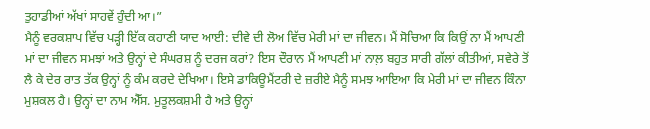ਤੁਹਾਡੀਆਂ ਅੱਖਾਂ ਸਾਹਵੇਂ ਹੁੰਦੀ ਆ।”
ਮੈਨੂੰ ਵਰਕਸ਼ਾਪ ਵਿੱਚ ਪੜ੍ਹੀ ਇੱਕ ਕਹਾਣੀ ਯਾਦ ਆਈ: ਦੀਵੇ ਦੀ ਲੋਅ ਵਿੱਚ ਮੇਰੀ ਮਾਂ ਦਾ ਜੀਵਨ। ਮੈਂ ਸੋਚਿਆ ਕਿ ਕਿਉਂ ਨਾ ਮੈਂ ਆਪਣੀ ਮਾਂ ਦਾ ਜੀਵਨ ਸਮਝਾਂ ਅਤੇ ਉਨ੍ਹਾਂ ਦੇ ਸੰਘਰਸ਼ ਨੂੰ ਦਰਜ ਕਰਾਂ? ਇਸ ਦੌਰਾਨ ਮੈਂ ਆਪਣੀ ਮਾਂ ਨਾਲ਼ ਬਹੁਤ ਸਾਰੀ ਗੱਲਾਂ ਕੀਤੀਆਂ, ਸਵੇਰੇ ਤੋਂ ਲੈ ਕੇ ਦੇਰ ਰਾਤ ਤੱਕ ਉਨ੍ਹਾਂ ਨੂੰ ਕੰਮ ਕਰਦੇ ਦੇਖਿਆ। ਇਸੇ ਡਾਕਿਊਮੈਂਟਰੀ ਦੇ ਜ਼ਰੀਏ ਮੈਨੂੰ ਸਮਝ ਆਇਆ ਕਿ ਮੇਰੀ ਮਾਂ ਦਾ ਜੀਵਨ ਕਿੰਨਾ ਮੁਸ਼ਕਲ ਹੈ। ਉਨ੍ਹਾਂ ਦਾ ਨਾਮ ਐੱਸ. ਮੁਤੂਲਕਸ਼ਮੀ ਹੈ ਅਤੇ ਉਨ੍ਹਾਂ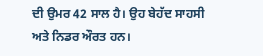ਦੀ ਉਮਰ 42 ਸਾਲ ਹੈ। ਉਹ ਬੇਹੱਦ ਸਾਹਸੀ ਅਤੇ ਨਿਡਰ ਔਰਤ ਹਨ।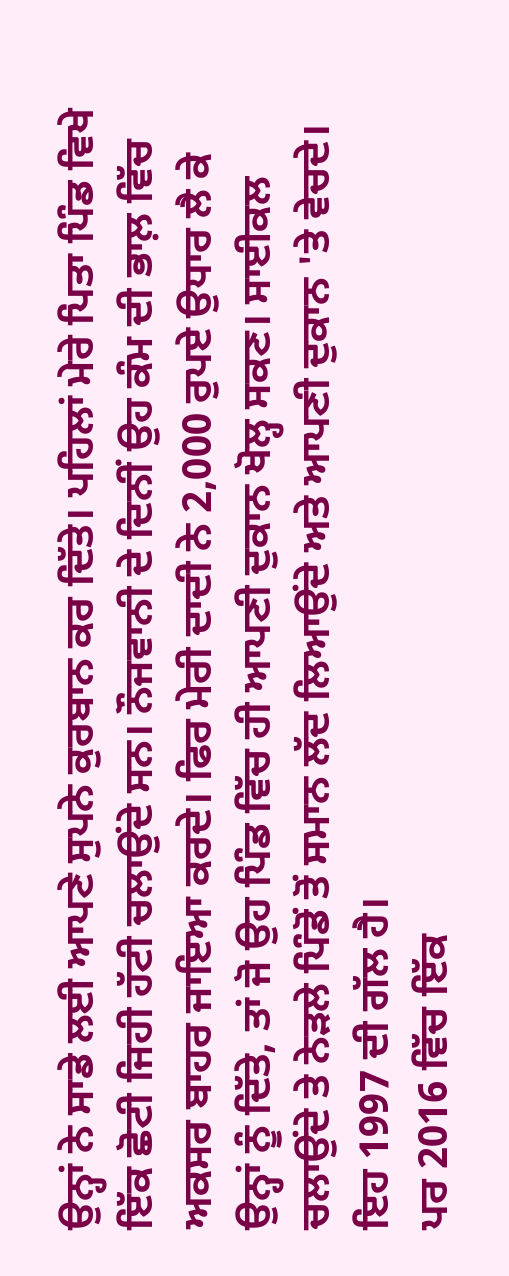ਉਨ੍ਹਾਂ ਨੇ ਸਾਡੇ ਲਈ ਆਪਣੇ ਸੁਪਨੇ ਕੁਰਬਾਨ ਕਰ ਦਿੱਤੇ। ਪਹਿਲਾਂ ਮੇਰੇ ਪਿਤਾ ਪਿੰਡ ਵਿਖੇ ਇੱਕ ਛੋਟੀ ਜਿਹੀ ਹੱਟੀ ਚਲਾਉਂਦੇ ਸਨ। ਨੌਜਵਾਨੀ ਦੇ ਦਿਨੀਂ ਉਹ ਕੰਮ ਦੀ ਭਾਲ਼ ਵਿੱਚ ਅਕਸਰ ਬਾਹਰ ਜਾਇਆ ਕਰਦੇ। ਫਿਰ ਮੇਰੀ ਦਾਦੀ ਨੇ 2,000 ਰੁਪਏ ਉਧਾਰ ਲੈ ਕੇ ਉਨ੍ਹਾਂ ਨੂੰ ਦਿੱਤੇ, ਤਾਂ ਜੋ ਉਹ ਪਿੰਡ ਵਿੱਚ ਹੀ ਆਪਣੀ ਦੁਕਾਨ ਖੋਲ੍ਹ ਸਕਣ। ਸਾਈਕਲ ਚਲਾਉਂਦੇ ਤੇ ਨੇੜਲੇ ਪਿੰਡੋਂ ਤੋਂ ਸਮਾਨ ਲੱਦ ਲਿਆਉਂਦੇ ਅਤੇ ਆਪਣੀ ਦੁਕਾਨ 'ਤੇ ਵੇਚਦੇ। ਇਹ 1997 ਦੀ ਗੱਲ ਹੈ।
ਪਰ 2016 ਵਿੱਚ ਇੱਕ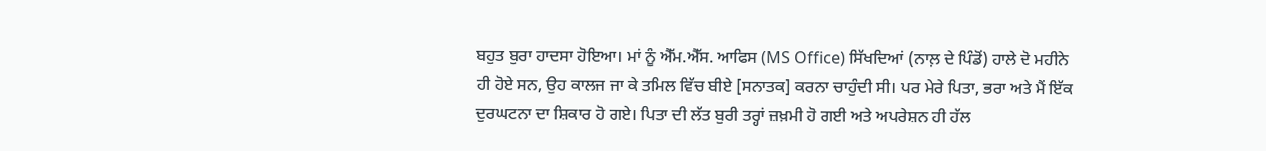ਬਹੁਤ ਬੁਰਾ ਹਾਦਸਾ ਹੋਇਆ। ਮਾਂ ਨੂੰ ਐੱਮ.ਐੱਸ. ਆਫਿਸ (MS Office) ਸਿੱਖਦਿਆਂ (ਨਾਲ਼ ਦੇ ਪਿੰਡੋਂ) ਹਾਲੇ ਦੋ ਮਹੀਨੇ ਹੀ ਹੋਏ ਸਨ, ਉਹ ਕਾਲਜ ਜਾ ਕੇ ਤਮਿਲ ਵਿੱਚ ਬੀਏ [ਸਨਾਤਕ] ਕਰਨਾ ਚਾਹੁੰਦੀ ਸੀ। ਪਰ ਮੇਰੇ ਪਿਤਾ, ਭਰਾ ਅਤੇ ਮੈਂ ਇੱਕ ਦੁਰਘਟਨਾ ਦਾ ਸ਼ਿਕਾਰ ਹੋ ਗਏ। ਪਿਤਾ ਦੀ ਲੱਤ ਬੁਰੀ ਤਰ੍ਹਾਂ ਜ਼ਖ਼ਮੀ ਹੋ ਗਈ ਅਤੇ ਅਪਰੇਸ਼ਨ ਹੀ ਹੱਲ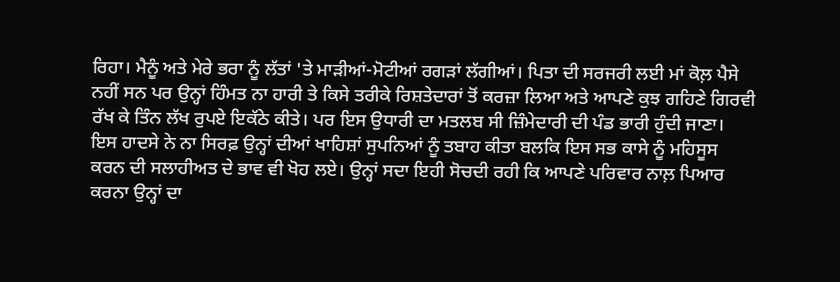ਰਿਹਾ। ਮੈਨੂੰ ਅਤੇ ਮੇਰੇ ਭਰਾ ਨੂੰ ਲੱਤਾਂ 'ਤੇ ਮਾੜੀਆਂ-ਮੋਟੀਆਂ ਰਗੜਾਂ ਲੱਗੀਆਂ। ਪਿਤਾ ਦੀ ਸਰਜਰੀ ਲਈ ਮਾਂ ਕੋਲ਼ ਪੈਸੇ ਨਹੀਂ ਸਨ ਪਰ ਉਨ੍ਹਾਂ ਹਿੰਮਤ ਨਾ ਹਾਰੀ ਤੇ ਕਿਸੇ ਤਰੀਕੇ ਰਿਸ਼ਤੇਦਾਰਾਂ ਤੋਂ ਕਰਜ਼ਾ ਲਿਆ ਅਤੇ ਆਪਣੇ ਕੁਝ ਗਹਿਣੇ ਗਿਰਵੀ ਰੱਖ ਕੇ ਤਿੰਨ ਲੱਖ ਰੁਪਏ ਇਕੱਠੇ ਕੀਤੇ। ਪਰ ਇਸ ਉਧਾਰੀ ਦਾ ਮਤਲਬ ਸੀ ਜ਼ਿੰਮੇਦਾਰੀ ਦੀ ਪੰਡ ਭਾਰੀ ਹੁੰਦੀ ਜਾਣਾ।
ਇਸ ਹਾਦਸੇ ਨੇ ਨਾ ਸਿਰਫ਼ ਉਨ੍ਹਾਂ ਦੀਆਂ ਖਾਹਿਸ਼ਾਂ ਸੁਪਨਿਆਂ ਨੂੰ ਤਬਾਹ ਕੀਤਾ ਬਲਕਿ ਇਸ ਸਭ ਕਾਸੇ ਨੂੰ ਮਹਿਸੂਸ ਕਰਨ ਦੀ ਸਲਾਹੀਅਤ ਦੇ ਭਾਵ ਵੀ ਖੋਹ ਲਏ। ਉਨ੍ਹਾਂ ਸਦਾ ਇਹੀ ਸੋਚਦੀ ਰਹੀ ਕਿ ਆਪਣੇ ਪਰਿਵਾਰ ਨਾਲ਼ ਪਿਆਰ ਕਰਨਾ ਉਨ੍ਹਾਂ ਦਾ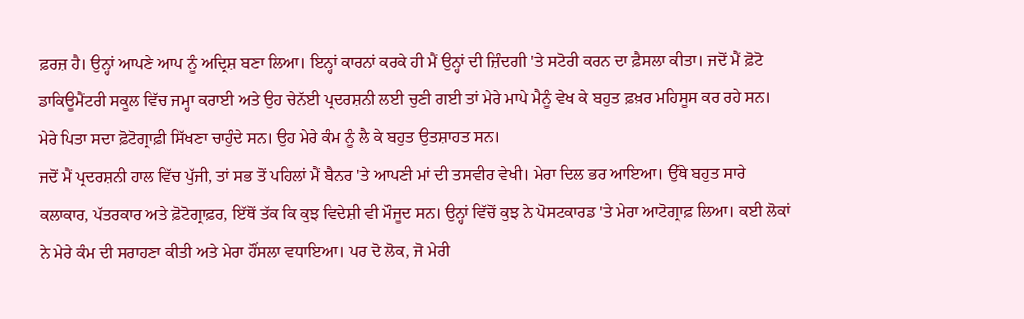ਫ਼ਰਜ਼ ਹੈ। ਉਨ੍ਹਾਂ ਆਪਣੇ ਆਪ ਨੂੰ ਅਦ੍ਰਿਸ਼ ਬਣਾ ਲਿਆ। ਇਨ੍ਹਾਂ ਕਾਰਨਾਂ ਕਰਕੇ ਹੀ ਮੈਂ ਉਨ੍ਹਾਂ ਦੀ ਜ਼ਿੰਦਗੀ 'ਤੇ ਸਟੋਰੀ ਕਰਨ ਦਾ ਫ਼ੈਸਲਾ ਕੀਤਾ। ਜਦੋਂ ਮੈਂ ਫ਼ੋਟੋ ਡਾਕਿਊਮੈਂਟਰੀ ਸਕੂਲ ਵਿੱਚ ਜਮ੍ਹਾ ਕਰਾਈ ਅਤੇ ਉਹ ਚੇਨੱਈ ਪ੍ਰਦਰਸ਼ਨੀ ਲਈ ਚੁਣੀ ਗਈ ਤਾਂ ਮੇਰੇ ਮਾਪੇ ਮੈਨੂੰ ਵੇਖ ਕੇ ਬਹੁਤ ਫ਼ਖ਼ਰ ਮਹਿਸੂਸ ਕਰ ਰਹੇ ਸਨ। ਮੇਰੇ ਪਿਤਾ ਸਦਾ ਫ਼ੋਟੋਗ੍ਰਾਫ਼ੀ ਸਿੱਖਣਾ ਚਾਹੁੰਦੇ ਸਨ। ਉਹ ਮੇਰੇ ਕੰਮ ਨੂੰ ਲੈ ਕੇ ਬਹੁਤ ਉਤਸ਼ਾਹਤ ਸਨ।
ਜਦੋਂ ਮੈਂ ਪ੍ਰਦਰਸ਼ਨੀ ਹਾਲ ਵਿੱਚ ਪੁੱਜੀ, ਤਾਂ ਸਭ ਤੋਂ ਪਹਿਲਾਂ ਮੈਂ ਬੈਨਰ 'ਤੇ ਆਪਣੀ ਮਾਂ ਦੀ ਤਸਵੀਰ ਵੇਖੀ। ਮੇਰਾ ਦਿਲ ਭਰ ਆਇਆ। ਉੱਥੇ ਬਹੁਤ ਸਾਰੇ ਕਲਾਕਾਰ, ਪੱਤਰਕਾਰ ਅਤੇ ਫ਼ੋਟੋਗ੍ਰਾਫ਼ਰ, ਇੱਥੋਂ ਤੱਕ ਕਿ ਕੁਝ ਵਿਦੇਸ਼ੀ ਵੀ ਮੌਜੂਦ ਸਨ। ਉਨ੍ਹਾਂ ਵਿੱਚੋਂ ਕੁਝ ਨੇ ਪੋਸਟਕਾਰਡ 'ਤੇ ਮੇਰਾ ਆਟੋਗ੍ਰਾਫ਼ ਲਿਆ। ਕਈ ਲੋਕਾਂ ਨੇ ਮੇਰੇ ਕੰਮ ਦੀ ਸਰਾਹਣਾ ਕੀਤੀ ਅਤੇ ਮੇਰਾ ਹੌਂਸਲਾ ਵਧਾਇਆ। ਪਰ ਦੋ ਲੋਕ, ਜੋ ਮੇਰੀ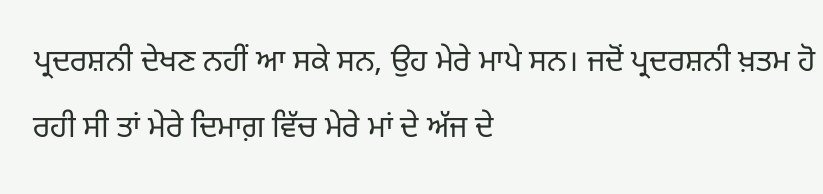ਪ੍ਰਦਰਸ਼ਨੀ ਦੇਖਣ ਨਹੀਂ ਆ ਸਕੇ ਸਨ, ਉਹ ਮੇਰੇ ਮਾਪੇ ਸਨ। ਜਦੋਂ ਪ੍ਰਦਰਸ਼ਨੀ ਖ਼ਤਮ ਹੋ ਰਹੀ ਸੀ ਤਾਂ ਮੇਰੇ ਦਿਮਾਗ਼ ਵਿੱਚ ਮੇਰੇ ਮਾਂ ਦੇ ਅੱਜ ਦੇ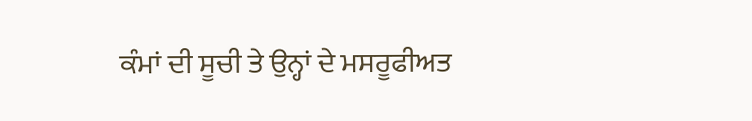ਕੰਮਾਂ ਦੀ ਸੂਚੀ ਤੇ ਉਨ੍ਹਾਂ ਦੇ ਮਸਰੂਫੀਅਤ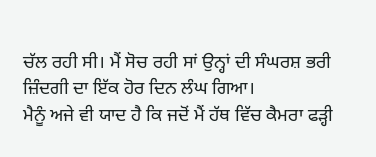ਚੱਲ ਰਹੀ ਸੀ। ਮੈਂ ਸੋਚ ਰਹੀ ਸਾਂ ਉਨ੍ਹਾਂ ਦੀ ਸੰਘਰਸ਼ ਭਰੀ ਜ਼ਿੰਦਗੀ ਦਾ ਇੱਕ ਹੋਰ ਦਿਨ ਲੰਘ ਗਿਆ।
ਮੈਨੂੰ ਅਜੇ ਵੀ ਯਾਦ ਹੈ ਕਿ ਜਦੋਂ ਮੈਂ ਹੱਥ ਵਿੱਚ ਕੈਮਰਾ ਫੜ੍ਹੀ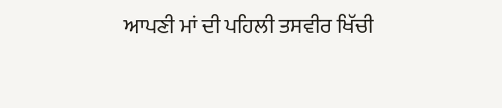ਆਪਣੀ ਮਾਂ ਦੀ ਪਹਿਲੀ ਤਸਵੀਰ ਖਿੱਚੀ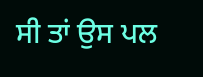ਸੀ ਤਾਂ ਉਸ ਪਲ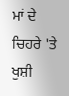ਮਾਂ ਦੇ ਚਿਹਰੇ 'ਤੇ ਖੁਸ਼ੀ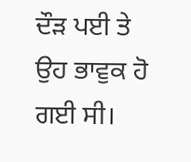ਦੌੜ ਪਈ ਤੇ ਉਹ ਭਾਵੁਕ ਹੋ ਗਈ ਸੀ।